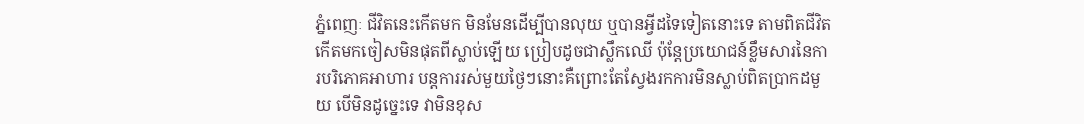ភ្នំពេញៈ ជីវិតនេះកើតមក មិនមែនដើម្បីបានលុយ ឬបានអ្វីដទៃទៀតនោះទេ តាមពិតជីវិតកើតមកចៀសមិនផុតពីស្លាប់ឡើយ ប្រៀបដូចជាស្លឹកឈើ ប៉ុន្តែប្រយោជន៍ខ្លឹមសារនៃការបរិភោគអាហារ បន្តការរស់មួយថ្ងៃៗនោះគឺព្រោះតែស្វែងរកការមិនស្លាប់ពិតប្រាកដមួយ បើមិនដូច្នេះទេ វាមិនខុស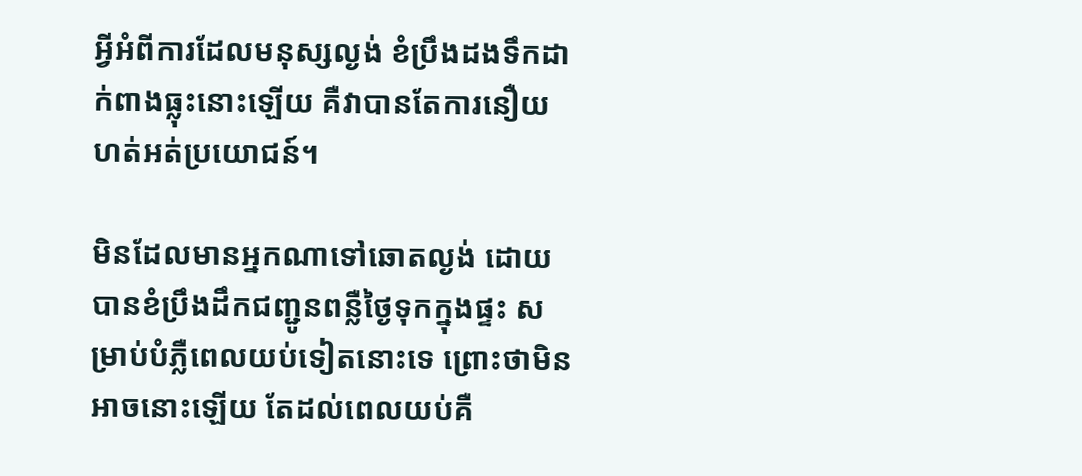អ្វីអំពីការដែលមនុស្សល្ងង់ ខំប្រឹងដងទឹកដាក់ពាងធ្លុះនោះឡើយ គឺវាបានតែការនឿយហត់អត់ប្រយោជន៍។

មិនដែលមានអ្នកណាទៅឆោតល្ងង់ ដោយបានខំប្រឹងដឹកជញ្ជូនពន្លឺថ្ងៃទុកក្នុងផ្ទះ សម្រាប់បំភ្លឺពេលយប់ទៀតនោះទេ ព្រោះថាមិនអាចនោះឡើយ តែដល់ពេលយប់គឺ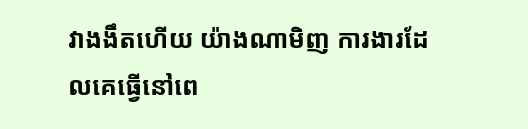វាងងឹតហើយ យ៉ាងណាមិញ ការងារដែលគេធ្វើនៅពេ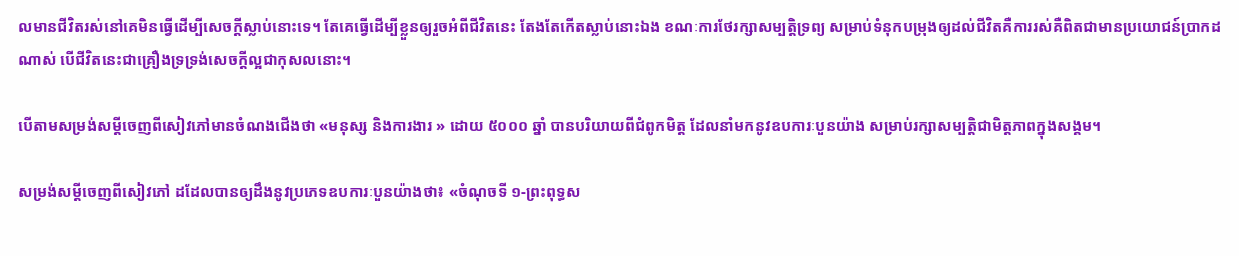លមានជីវិតរស់នៅគេមិនធ្វើដើម្បីសេចក្ដីស្លាប់នោះទេ។ តែគេធ្វើដើម្បីខ្លួនឲ្យរួចអំពីជីវិតនេះ តែងតែកើតស្លាប់នោះឯង ខណៈការថែរក្សាសម្បត្តិទ្រព្យ សម្រាប់ទំនុកបម្រុងឲ្យដល់ជីវិតគឺការរស់គឺពិតជាមានប្រយោជន៍ប្រាកដណាស់ បើជីវិតនេះជាគ្រឿងទ្រទ្រង់សេចក្ដីល្អជាកុសលនោះ។

បើតាមសម្រង់សម្តីចេញពីសៀវភៅមានចំណងជើងថា «មនុស្ស និងការងារ » ដោយ ៥០០០ ឆ្នាំ បានបរិយាយពីជំពូកមិត្ត ដែលនាំមកនូវឧបការៈបួនយ៉ាង សម្រាប់រក្សាសម្បត្តិជាមិត្តភាពក្នុងសង្គម។

សម្រង់សម្តីចេញពីសៀវភៅ ដដែលបានឲ្យដឹងនូវប្រភេទឧបការៈបួនយ៉ាងថា៖ «ចំណុចទី ១-ព្រះពុទ្ធស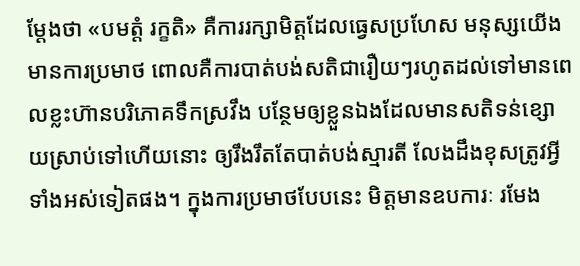ម្តែងថា «បមត្តំ រក្ខតិ» គឺការរក្សាមិត្តដែលធ្វេសប្រហែស មនុស្សយើងមានការប្រមាថ ពោលគឺការបាត់បង់សតិជារឿយៗរហូតដល់ទៅមានពេលខ្លះហ៊ានបរិភោគទឹកស្រវឹង បន្ថែមឲ្យខ្លួនឯងដែលមានសតិទន់ខ្សោយស្រាប់ទៅហើយនោះ ឲ្យរឹងរឹតតែបាត់បង់ស្មារតី លែងដឹងខុសត្រូវអ្វីទាំងអស់ទៀតផង។ ក្នុងការប្រមាថបែបនេះ មិត្តមានឧបការៈ រមែង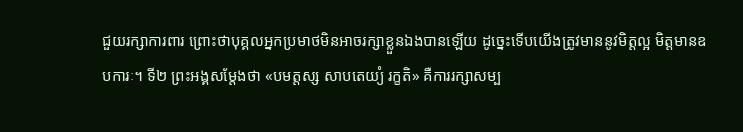ជួយរក្សាការពារ ព្រោះថាបុគ្គលអ្នកប្រមាថមិនអាចរក្សាខ្លួនឯងបានឡើយ ដូច្នេះទើបយើងត្រូវមាននូវមិត្តល្អ មិត្តមានឧបការៈ។ ទី២ ព្រះអង្គសម្តែងថា «បមត្តស្ស សាបតេយ្យំ រក្ខតិ» គឺការរក្សាសម្ប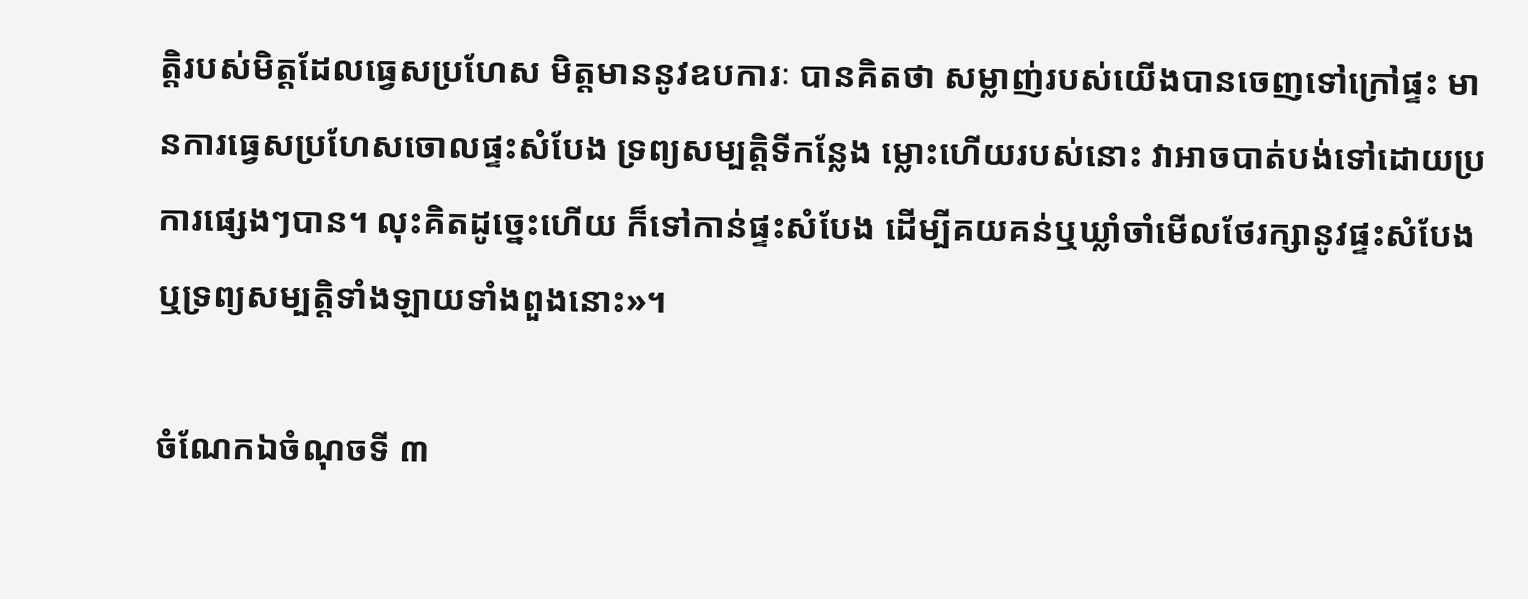ត្តិរបស់មិត្តដែលធ្វេសប្រហែស មិត្តមាននូវឧបការៈ បានគិតថា សម្លាញ់របស់យើងបានចេញទៅក្រៅផ្ទះ មានការធ្វេសប្រហែសចោលផ្ទះសំបែង ទ្រព្យសម្បត្តិទីកន្លែង ម្លោះហើយរបស់នោះ វាអាចបាត់បង់ទៅដោយប្រការផ្សេងៗបាន។ លុះគិតដូច្នេះហើយ ក៏ទៅកាន់ផ្ទះសំបែង ដើម្បីគយគន់ឬឃ្លាំចាំមើលថែរក្សានូវផ្ទះសំបែង ឬទ្រព្យសម្បត្តិទាំងឡាយទាំងពួងនោះ»។

ចំណែកឯចំណុចទី ៣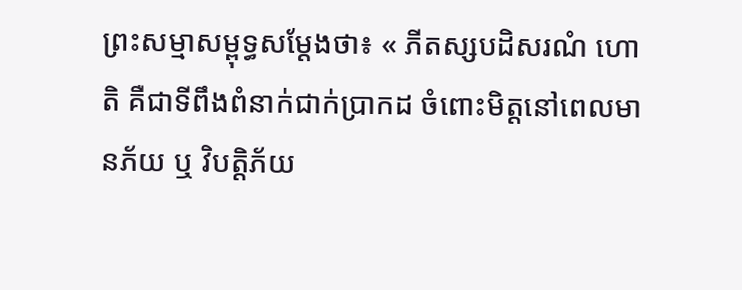ព្រះសម្មាសម្ពុទ្ធសម្តែងថា៖ « ភីតស្សបដិសរណំ ហោតិ គឺជាទីពឹងពំនាក់ជាក់ប្រាកដ ចំពោះមិត្តនៅពេលមានភ័យ ឬ វិបត្តិភ័យ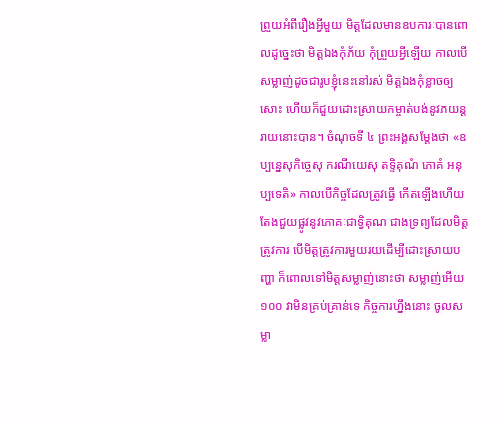ព្រួយអំពីរឿងអ្វីមួយ មិត្តដែលមានឧបការៈបានពោលដូច្នេះថា មិត្តឯងកុំភ័យ កុំព្រួយអ្វីឡើយ កាលបើសម្លាញ់ដូចជារូបខ្ញុំនេះនៅរស់ មិត្តឯងកុំខ្លាចឲ្យសោះ ហើយក៏ជួយដោះស្រាយកម្ចាត់បង់នូវភយន្តរាយនោះបាន។ ចំណុចទី ៤ ព្រះអង្គសម្តែងថា «ឧប្បន្នេសុកិច្ចេសុ ករណីយេសុ តទ្ទិគុណំ ភោគំ អនុប្បទេតិ» កាលបើកិច្ចដែលត្រូវធ្វើ កើតឡើងហើយ តែងជួយផ្លូវនូវភោគៈជាទ្វិគុណ ជាងទ្រព្យដែលមិត្តត្រូវការ បើមិត្តត្រូវការមួយរយដើម្បីដោះស្រាយបញ្ហា ក៏ពោលទៅមិត្តសម្លាញ់នោះថា សម្លាញ់អើយ ១០០ វាមិនគ្រប់គ្រាន់ទេ កិច្ចការហ្នឹងនោះ ចូលសម្លា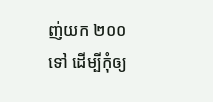ញ់យក ២០០ ទៅ ដើម្បីកុំឲ្យ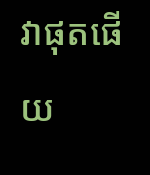វាផុតផើយ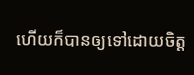ហើយក៏បានឲ្យទៅដោយចិត្ត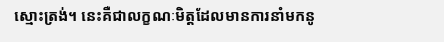ស្មោះត្រង់។ នេះគឺជាលក្ខណៈមិត្តដែលមានការនាំមកនូ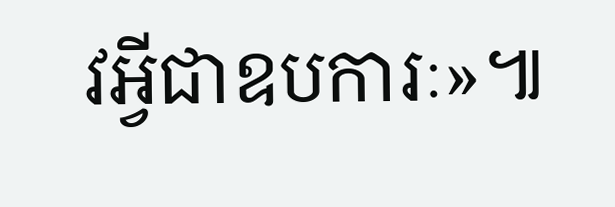វអ្វីជាឧបការៈ»៕